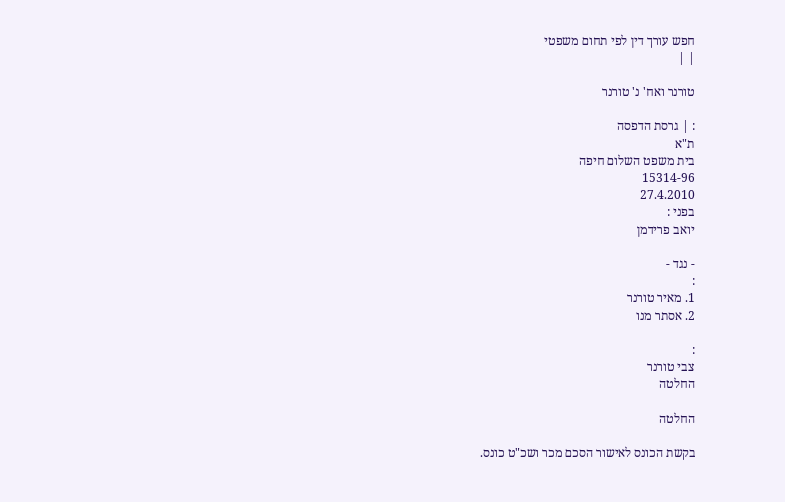חפש עורך דין לפי תחום משפטי
| |

טורנר ואח' נ' טורנר

: | גרסת הדפסה
ת"א
בית משפט השלום חיפה
15314-96
27.4.2010
בפני :
יואב פרידמן

- נגד -
:
1. מאיר טורנר
2. אסתר מנו

:
צבי טורנר
החלטה

החלטה

בקשת הכונס לאישור הסכם מכר ושכ"ט כונס.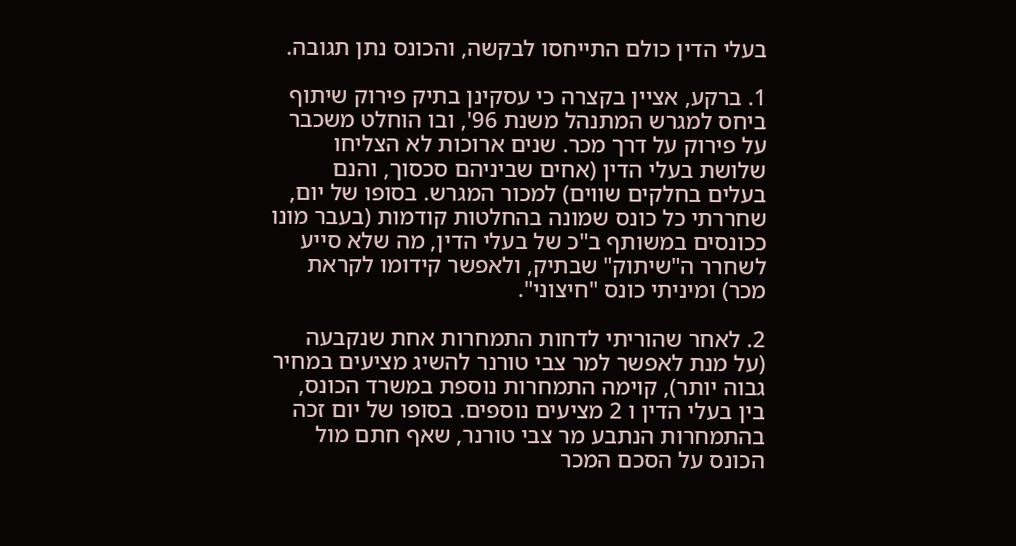בעלי הדין כולם התייחסו לבקשה, והכונס נתן תגובה.

1. ברקע, אציין בקצרה כי עסקינן בתיק פירוק שיתוף ביחס למגרש המתנהל משנת 96', ובו הוחלט משכבר על פירוק על דרך מכר. שנים ארוכות לא הצליחו שלושת בעלי הדין (אחים שביניהם סכסוך, והנם בעלים בחלקים שווים) למכור המגרש. בסופו של יום, שחררתי כל כונס שמונה בהחלטות קודמות (בעבר מונו ככונסים במשותף ב"כ של בעלי הדין, מה שלא סייע לשחרר ה"שיתוק" שבתיק, ולאפשר קידומו לקראת מכר) ומיניתי כונס "חיצוני".

2. לאחר שהוריתי לדחות התמחרות אחת שנקבעה (על מנת לאפשר למר צבי טורנר להשיג מציעים במחיר גבוה יותר), קוימה התמחרות נוספת במשרד הכונס, בין בעלי הדין ו 2 מציעים נוספים. בסופו של יום זכה בהתמחרות הנתבע מר צבי טורנר, שאף חתם מול הכונס על הסכם המכר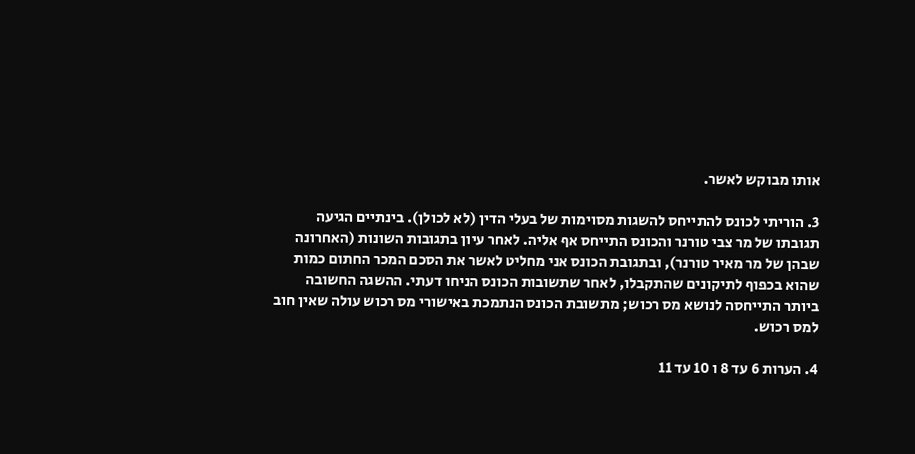אותו מבוקש לאשר.

3. הוריתי לכונס להתייחס להשגות מסוימות של בעלי הדין (לא לכולן). בינתיים הגיעה תגובתו של מר צבי טורנר והכונס התייחס אף אליה. לאחר עיון בתגובות השונות (האחרונה שבהן של מר מאיר טורנר), ובתגובת הכונס אני מחליט לאשר את הסכם המכר החתום כמות שהוא בכפוף לתיקונים שהתקבלו, לאחר שתשובות הכונס הניחו דעתי. ההשגה החשובה ביותר התייחסה לנושא מס רכוש; מתשובת הכונס הנתמכת באישורי מס רכוש עולה שאין חוב למס רכוש.

4. הערות 6 עד 8 ו 10 עד 11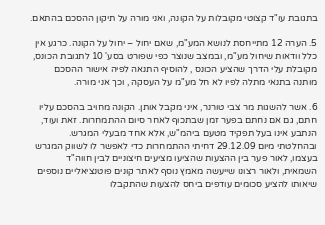בתגובת עו"ד קצוטי מקובלות על הקונה, ואני מורה על תיקון ההסכם בהתאם.

5. הערה 12 מתייחסת לנושא המע"מ, שאם יחול – יחול על הקונה. כרגע אין כלל וודאות שיחול מע"מ, ובמצב שנוצר כפי שפורט בסע' 10 לתגובת הכונס, מקובלת עלי הדרך שהציע הכונס , להוסיף התנאה לפיה אישור ההסכם מותנה בתנאי מתלה לפיו לא חל מע"מ על העסקה , וכך אני מורה.

6. אשר להשגות מר צבי טורנר, איני מקבל אותן. הקונה מחויב בהסכם עליו חתם, גם אם נחתם בפער זמן שבתכוף לאחר סיום ההתמחרות. זאת ועוד, הנתבע אינו בעל תפקיד מטעם ביהמ"ש, אלא אחד מבעלי המגרש. ובהחלטתי מיום 29.12.09 דחיתי ההתמחרות כדי לאפשר לו לשווק המגרש בעצמו, לאור פער בין ההצעות שהציעו מציעים חיצוניים לבין חווה"ד השמאית, ולאור רצונו שייעשה מאמץ נוסף לאתר קונים פוטנציאליים נוספים שיאותו להציע סכומים עודפים ביחס להצעות שהתקבלו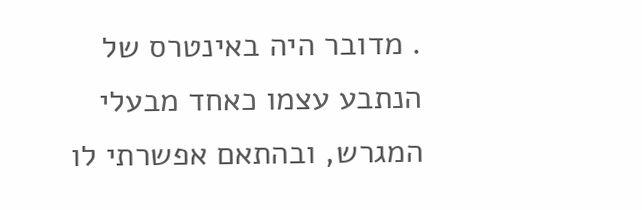. מדובר היה באינטרס של הנתבע עצמו כאחד מבעלי המגרש, ובהתאם אפשרתי לו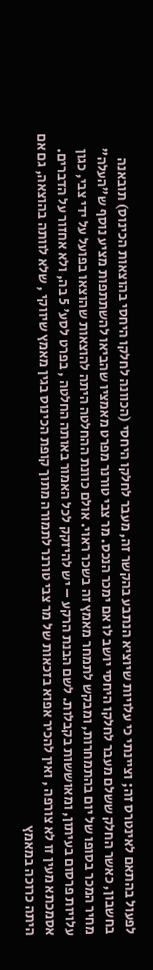לפעול בהתאם לאינטרס זה; וציינתי כי עלויות שיוציא הנתבע בהקשר זה, מעבר לחלקו היחסי (הכוונה לחלקו היחסי בהוצאות הכינוס) תובאנה בחשבון, כאשר החלק ששלם מעבר לחלקו היחסי יושב לו אם ימכר הנכס. מר צבי טורנר מפרט מאמציו שהביאו להשתתפות מציע נוסף ש"העלה" מחיר המכר בסופו של יום בהתמחרות, ומבקש לתמחר מאמץ זה בשכר ראוי. אולם כוונת ההחלטה היתה להוצאות שהוצאו בפועל על ידי צבי, כגון עלויות פרסום בעיתון, ומאוששות בקבלות. לשם הבנת הרקע – יש להיזקק לכל האמור באותה החלטה , בפרט לסע' 5 בה, ולא אחזור על הדברים. אסמכתא מעין זו לא צורפה , ואין להכיר אפוא בזכאות של מר צבי טורנר לתמורה מתוך קופת הכינוס בגין מאמץ שיווקי , שלא לוותה בהוצאה, גם אם היתה כרוכה במאמץ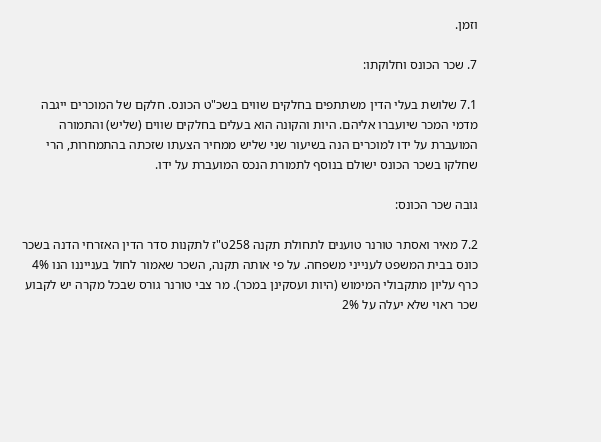וזמן.

7. שכר הכונס וחלוקתו:

7.1 שלושת בעלי הדין משתתפים בחלקים שווים בשכ"ט הכונס. חלקם של המוכרים ייגבה מדמי המכר שיועברו אליהם. היות והקונה הוא בעלים בחלקים שווים (שליש) והתמורה המועברת על ידו למוכרים הנה בשיעור שני שליש ממחיר הצעתו שזכתה בהתמחרות, הרי שחלקו בשכר הכונס ישולם בנוסף לתמורת הנכס המועברת על ידו.

גובה שכר הכונס:

7.2 מאיר ואסתר טורנר טוענים לתחולת תקנה 258ט"ז לתקנות סדר הדין האזרחי הדנה בשכר כונס בבית המשפט לענייני משפחה. על פי אותה תקנה, השכר שאמור לחול בענייננו הנו 4% כרף עליון מתקבולי המימוש (היות ועסקינן במכר). מר צבי טורנר גורס שבכל מקרה יש לקבוע שכר ראוי שלא יעלה על 2%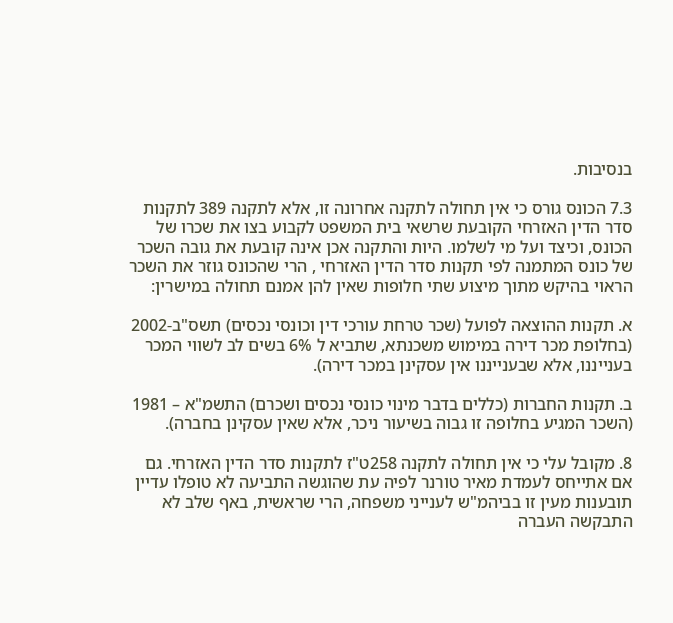בנסיבות.

7.3 הכונס גורס כי אין תחולה לתקנה אחרונה זו, אלא לתקנה 389 לתקנות סדר הדין האזרחי הקובעת שרשאי בית המשפט לקבוע בצו את שכרו של הכונס, וכיצד ועל מי לשלמו. היות והתקנה אכן אינה קובעת את גובה השכר של כונס המתמנה לפי תקנות סדר הדין האזרחי , הרי שהכונס גוזר את השכר הראוי בהיקש מתוך מיצוע שתי חלופות שאין להן אמנם תחולה במישרין:

א. תקנות ההוצאה לפועל (שכר טרחת עורכי דין וכונסי נכסים) תשס"ב-2002 (בחלופת מכר דירה במימוש משכנתא, שתביא ל 6% בשים לב לשווי המכר בענייננו, אלא שבענייננו אין עסקינן במכר דירה).

ב. תקנות החברות (כללים בדבר מינוי כונסי נכסים ושכרם) התשמ"א – 1981 (השכר המגיע בחלופה זו גבוה בשיעור ניכר, אלא שאין עסקינן בחברה).

8. מקובל עלי כי אין תחולה לתקנה 258ט"ז לתקנות סדר הדין האזרחי. גם אם אתייחס לעמדת מאיר טורנר לפיה עת שהוגשה התביעה לא טופלו עדיין תובענות מעין זו בביהמ"ש לענייני משפחה, הרי שראשית, באף שלב לא התבקשה העברה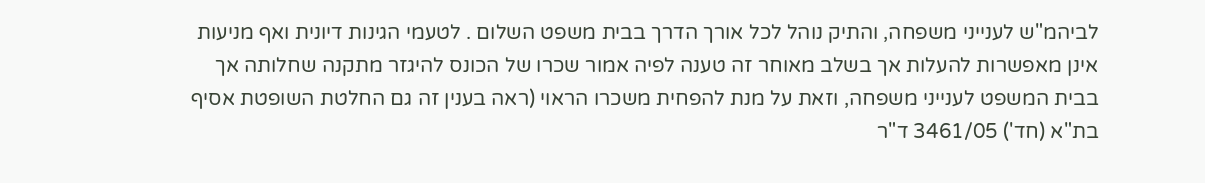לביהמ"ש לענייני משפחה, והתיק נוהל לכל אורך הדרך בבית משפט השלום . לטעמי הגינות דיונית ואף מניעות אינן מאפשרות להעלות אך בשלב מאוחר זה טענה לפיה אמור שכרו של הכונס להיגזר מתקנה שחלותה אך בבית המשפט לענייני משפחה, וזאת על מנת להפחית משכרו הראוי (ראה בענין זה גם החלטת השופטת אסיף בת"א (חד') 3461/05 ד"ר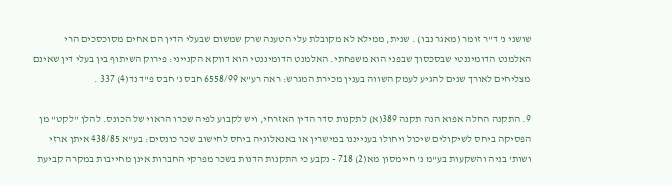שושני נ' ד"ר זומר (מאגר נבו) . שנית, ממילא לא מקובלת עלי הטענה שרק שמשום שבעלי הדין הם אחים מסוכסכים הרי האלמנט הדומיננטי שבסכסוך שבפני הוא משפחתי. האלמנט הדומיננטי הוא דווקא הקנייני: פירוק השיתוף בין בעלי דין שאינם מצליחים לאורך שנים להגיע לעמק השווה בענין מכירת המגרש: ראה רע"א 6558/99 חבס נ' חבס פ"ד נד(4) 337 .

9. התקנה החלה אפוא הנה תקנה 389(א) לתקנות סדר הדין האזרחי, ויש לקבוע לפיה שכרו הראוי של הכונס. להלן "לקט" מן הפסיקה ביחס לשיקולים שיכול ויחולו בענייננו במישרין או באנאלוגיה ביחס לחישוב שכר כונסים: בע"א 438/85 איתן ארזי ושות' בניה והשקעות בע"מ נ' חיימסון מא(2) 718 - נקבע כי התקנות הדנות בשכר מפרקי החברות אינן מחייבות במקרה קביעת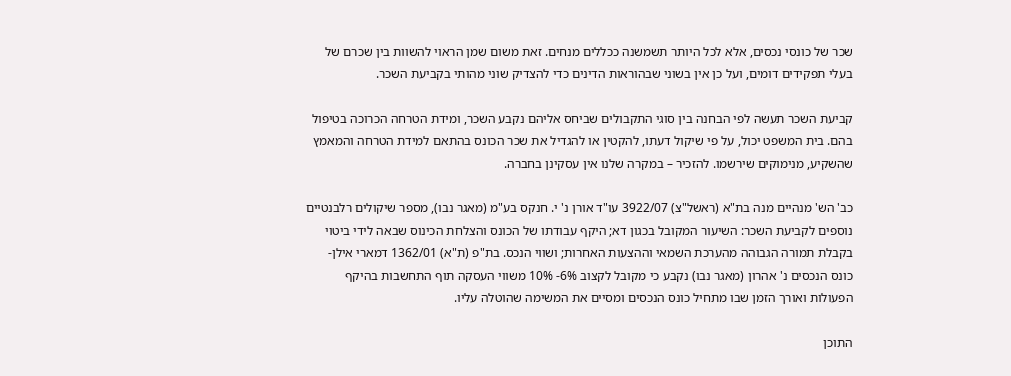שכר של כונסי נכסים, אלא לכל היותר תשמשנה ככללים מנחים. זאת משום שמן הראוי להשוות בין שכרם של בעלי תפקידים דומים, ועל כן אין בשוני שבהוראות הדינים כדי להצדיק שוני מהותי בקביעת השכר.

קביעת השכר תעשה לפי הבחנה בין סוגי התקבולים שביחס אליהם נקבע השכר, ומידת הטרחה הכרוכה בטיפול בהם. בית המשפט יכול, על פי שיקול דעתו, להקטין או להגדיל את שכר הכונס בהתאם למידת הטרחה והמאמץ שהשקיע, מנימוקים שירשמו. להזכיר – במקרה שלנו אין עסקינן בחברה.

כב' הש' מנהיים מנה בת"א (ראשל"צ) 3922/07 עו"ד אורן נ' י. חנקס בע"מ (מאגר נבו), מספר שיקולים רלבנטיים נוספים לקביעת השכר: השיעור המקובל בכגון דא; היקף עבודתו של הכונס והצלחת הכינוס שבאה לידי ביטוי בקבלת תמורה הגבוהה מהערכת השמאי וההצעות האחרות; ושווי הנכס. בת"פ (ת"א) 1362/01 דמארי אילן- כונס הנכסים נ' אהרון (מאגר נבו) נקבע כי מקובל לקצוב 6%- 10% משווי העסקה תוף התחשבות בהיקף הפעולות ואורך הזמן שבו מתחיל כונס הנכסים ומסיים את המשימה שהוטלה עליו.

התוכן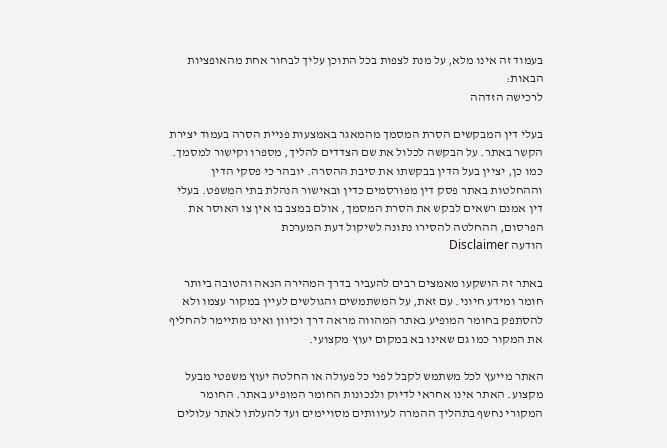בעמוד זה אינו מלא, על מנת לצפות בכל התוכן עליך לבחור אחת מהאופציות הבאות:
לרכישה הזדהה

בעלי דין המבקשים הסרת המסמך מהמאגר באמצעות פניית הסרה בעמוד יצירת הקשר באתר. על הבקשה לכלול את שם הצדדים להליך, מספרו וקישור למסמך. כמו כן, יציין בעל הדין בבקשתו את סיבת ההסרה. יובהר כי פסקי הדין וההחלטות באתר פסק דין מפורסמים כדין ובאישור הנהלת בתי המשפט. בעלי דין אמנם רשאים לבקש את הסרת המסמך, אולם במצב בו אין צו האוסר את הפרסום, ההחלטה להסירו נתונה לשיקול דעת המערכת
הודעה Disclaimer

באתר זה הושקעו מאמצים רבים להעביר בדרך המהירה הנאה והטובה ביותר חומר ומידע חיוני. עם זאת, על המשתמשים והגולשים לעיין במקור עצמו ולא להסתפק בחומר המופיע באתר המהווה מראה דרך וכיוון ואינו מתיימר להחליף את המקור כמו גם שאינו בא במקום יעוץ מקצועי.

האתר מייעץ לכל משתמש לקבל לפני כל פעולה או החלטה יעוץ משפטי מבעל מקצוע. האתר אינו אחראי לדיוק ולנכונות החומר המופיע באתר. החומר המקורי נחשף בתהליך ההמרה לעיוותים מסויימים ועד להעלתו לאתר עלולים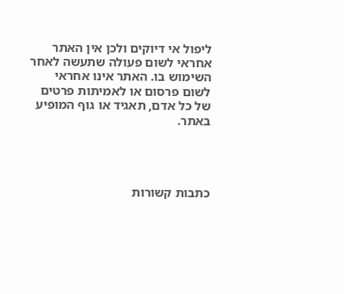ליפול אי דיוקים ולכן אין האתר אחראי לשום פעולה שתעשה לאחר השימוש בו. האתר אינו אחראי לשום פרסום או לאמיתות פרטים של כל אדם, תאגיד או גוף המופיע באתר.




כתבות קשורות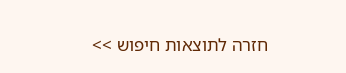חזרה לתוצאות חיפוש >>